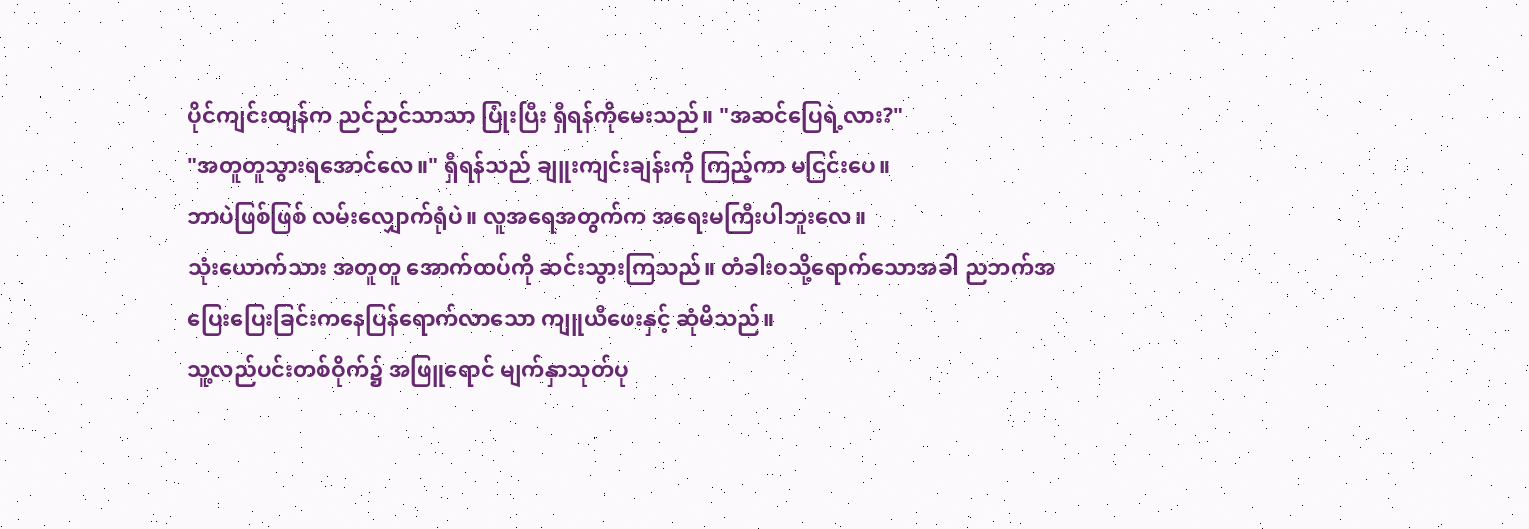ပိုင်ကျင်းထျန်က ညင်ညင်သာသာ ပြုံးပြီး ရှီရန်ကိုမေးသည်။ "အဆင်ပြေရဲ့လား?"
"အတူတူသွားရအောင်လေ။" ရှီရန်သည် ချူးကျင်းချန်းကို ကြည့်ကာ မငြင်းပေ။
ဘာပဲဖြစ်ဖြစ် လမ်းလျှောက်ရုံပဲ။ လူအရေအတွက်က အရေးမကြီးပါဘူးလေ။
သုံးယောက်သား အတူတူ အောက်ထပ်ကို ဆင်းသွားကြသည်။ တံခါးဝသို့ရောက်သောအခါ ညဘက်အပြေးပြေးခြင်းကနေပြန်ရောက်လာသော ကျူယီဖေးနှင့် ဆုံမိသည်။
သူ့လည်ပင်းတစ်ဝိုက်၌ အဖြူရောင် မျက်နှာသုတ်ပု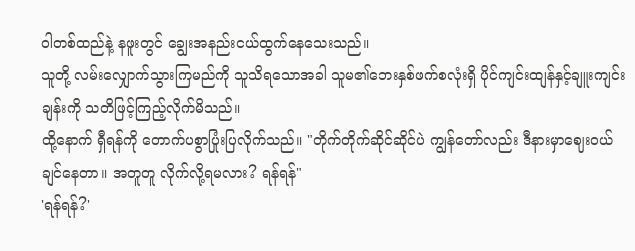ဝါတစ်ထည်နဲ့ နဖူးတွင် ချွေးအနည်းငယ်ထွက်နေသေးသည်။
သူတို့ လမ်းလျှောက်သွားကြမည်ကို သူသိရသောအခါ သူမ၏ဘေးနှစ်ဖက်စလုံးရှိ ပိုင်ကျင်းထျန်နှင့်ချူးကျင်းချန်းကို သတိဖြင့်ကြည့်လိုက်မိသည်။
ထို့နောက် ရှီရန်ကို တောက်ပစွာပြုံးပြလိုက်သည်။ "တိုက်တိုက်ဆိုင်ဆိုင်ပဲ ကျွန်တော်လည်း ဒီနားမှာဈေးဝယ်ချင်နေတာ။ အတူတူ လိုက်လို့ရမလား? ရန်ရန်"
'ရန်ရန်?'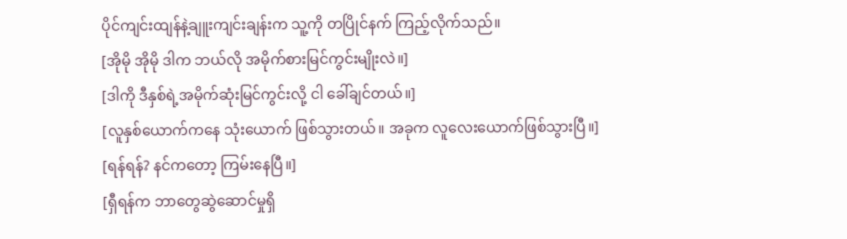ပိုင်ကျင်းထျန်နဲ့ချူးကျင်းချန်းက သူ့ကို တပြိုင်နက် ကြည့်လိုက်သည်။
[အိုမို အိုမို ဒါက ဘယ်လို အမိုက်စားမြင်ကွင်းမျိုးလဲ။]
[ဒါကို ဒီနှစ်ရဲ့အမိုက်ဆုံးမြင်ကွင်းလို့ ငါ ခေါ်ချင်တယ်။]
[လူနှစ်ယောက်ကနေ သုံးယောက် ဖြစ်သွားတယ်။ အခုက လူလေးယောက်ဖြစ်သွားပြီ။]
[ရန်ရန်? နင်ကတော့ ကြမ်းနေပြီ။]
[ရှီရန်က ဘာတွေဆွဲဆောင်မှုရှိ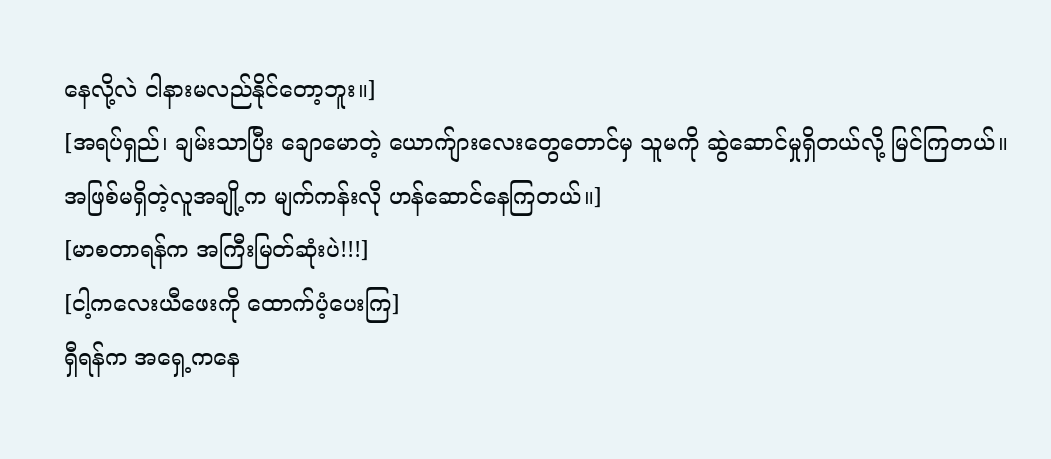နေလို့လဲ ငါနားမလည်နိုင်တော့ဘူး။]
[အရပ်ရှည်၊ ချမ်းသာပြီး ချောမောတဲ့ ယောက်ျားလေးတွေတောင်မှ သူမကို ဆွဲဆောင်မှုရှိတယ်လို့ မြင်ကြတယ်။ အဖြစ်မရှိတဲ့လူအချို့က မျက်ကန်းလို ဟန်ဆောင်နေကြတယ်။]
[မာစတာရန်က အကြီးမြတ်ဆုံးပဲ!!!]
[ငါ့ကလေးယီဖေးကို ထောက်ပံ့ပေးကြ]
ရှီရန်က အရှေ့ကနေ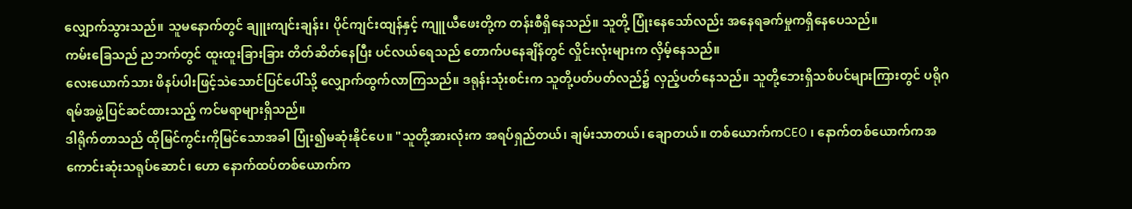လျှောက်သွားသည်။ သူမနောက်တွင် ချူးကျင်းချန်း၊ ပိုင်ကျင်းထျန်နှင့် ကျူယီဖေးတို့က တန်းစီရှိနေသည်။ သူတို့ ပြုံးနေသော်လည်း အနေရခက်မှုကရှိနေပေသည်။
ကမ်းခြေသည် ညဘက်တွင် ထူးထူးခြားခြား တိတ်ဆိတ်နေပြီး ပင်လယ်ရေသည် တောက်ပနေချိန်တွင် လှိုင်းလုံးများက လှိမ့်နေသည်။
လေးယောက်သား ဖိနပ်ပါးဖြင့်သဲသောင်ပြင်ပေါ်သို့ လျှောက်ထွက်လာကြသည်။ ဒရုန်းသုံးစင်းက သူတို့ပတ်ပတ်လည်၌ လှည့်ပတ်နေသည်။ သူတို့ဘေးရှိသစ်ပင်များကြားတွင် ပရိုဂရမ်အဖွဲ့ပြင်ဆင်ထားသည့် ကင်မရာများရှိသည်။
ဒါရိုက်တာသည် ထိုမြင်ကွင်းကိုမြင်သောအခါ ပြုံး၍မဆုံးနိုင်ပေ။ "သူတို့အားလုံးက အရပ်ရှည်တယ်၊ ချမ်းသာတယ်၊ ချောတယ်။ တစ်ယောက်ကCEO ၊ နောက်တစ်ယောက်ကအကောင်းဆုံးသရုပ်ဆောင်၊ ဟော နောက်ထပ်တစ်ယောက်က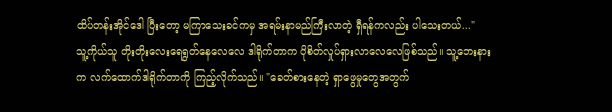ထိပ်တန်းအိုင်ဒေါ ပြီးတော့ မကြာသေးခင်ကမှ အရမ်းနာမည်ကြီးလာတဲ့ ရှီရန်ကလည်း ပါသေးတယ်..."
သူ့ကိုယ်သူ တိုးတိုးလေးရေရွတ်နေလေလေ ဒါရိုက်တာက ပိုစိတ်လှုပ်ရှားလာလေလေဖြစ်သည်။ သူ့ဘေးနားက လက်ထောက်ဒါရိုက်တာကို ကြည့်လိုက်သည်။ "ခေတ်စားနေတဲ့ ရှာဖွေမှုတွေအတွက်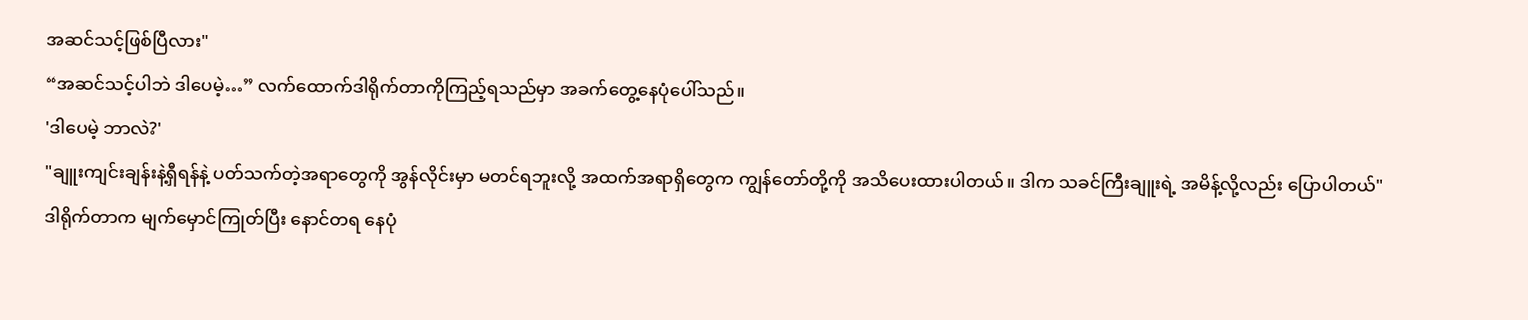အဆင်သင့်ဖြစ်ပြီလား"
“အဆင်သင့်ပါဘဲ ဒါပေမဲ့…” လက်ထောက်ဒါရိုက်တာကိုကြည့်ရသည်မှာ အခက်တွေ့နေပုံပေါ်သည်။
'ဒါပေမဲ့ ဘာလဲ?'
"ချူးကျင်းချန်းနဲ့ရှီရန်နဲ့ ပတ်သက်တဲ့အရာတွေကို အွန်လိုင်းမှာ မတင်ရဘူးလို့ အထက်အရာရှိတွေက ကျွန်တော်တို့ကို အသိပေးထားပါတယ်။ ဒါက သခင်ကြီးချူးရဲ့ အမိန့်လို့လည်း ပြောပါတယ်"
ဒါရိုက်တာက မျက်မှောင်ကြုတ်ပြီး နောင်တရ နေပုံ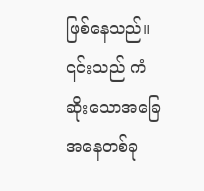ဖြစ်နေသည်။
၎င်းသည် ကံဆိုးသောအခြေအနေတစ်ခု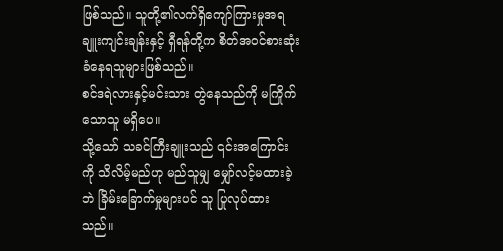ဖြစ်သည်။ သူတို့၏လက်ရှိကျော်ကြားမှုအရ ချူးကျင်းချန်းနှင့် ရှီရန်တို့က စိတ်အဝင်စားဆုံးခံနေရသူများဖြစ်သည်။
စင်ဒရဲလားနှင့်မင်းသား တွဲနေသည်ကို မကြိုက်သောသူ မရှိပေ။
သို့သော် သခင်ကြီးချူးသည် ၎င်းအကြောင်းကို သိလိမ့်မည်ဟု မည်သူမျှ မျှော်လင့်မထားခဲ့ဘဲ ခြိမ်းခြောက်မှုများပင် သူ ပြုလုပ်ထားသည်။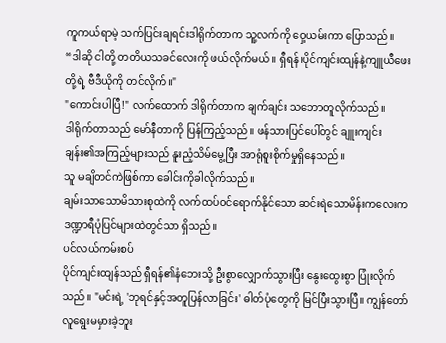ကူကယ်ရာမဲ့ သက်ပြင်းချရင်းဒါရိုက်တာက သူ့လက်ကို ဝှေ့ယမ်းကာ ပြောသည်။ “ဒါဆို ငါတို့ တတိယသခင်လေးကို ဖယ်လိုက်မယ်။ ရှီရန်၊ပိုင်ကျင်းထျန်နဲ့ကျူယီဖေးတို့ရဲ့ ဗီဒီယိုကို တင်လိုက်။"
"ကောင်းပါပြီ!" လက်ထောက် ဒါရိုက်တာက ချက်ချင်း သဘောတူလိုက်သည်။
ဒါရိုက်တာသည် မော်နီတာကို ပြန်ကြည့်သည်။ ဖန်သားပြင်ပေါ်တွင် ချူးကျင်းချန်း၏အကြည့်များသည် နူးညံ့သိမ်မွေ့ပြီး အာရုံစူးစိုက်မှုရှိနေသည်။
သူ မချိတင်ကဲဖြစ်ကာ ခေါင်းကိုခါလိုက်သည်။
ချမ်းသာသောမိသားစုထဲကို လက်ထပ်ဝင်ရောက်နိုင်သော ဆင်းရဲသောမိန်းကလေးက ဒဏ္ဍာရီပုံပြင်များထဲတွင်သာ ရှိသည်။
ပင်လယ်ကမ်းစပ်
ပိုင်ကျင်းထျန်သည် ရှီရန်၏နံဘေးသို့ ဦးစွာလျှောက်သွားပြီး နွေးထွေးစွာ ပြုံးလိုက်သည်။ "မင်းရဲ့ 'ဘုရင်နှင့်အတူပြန်လာခြင်း' ဓါတ်ပုံတွေကို မြင်ပြီးသွားပြီ။ ကျွန်တော် လူရွေးမမှားခဲ့ဘူး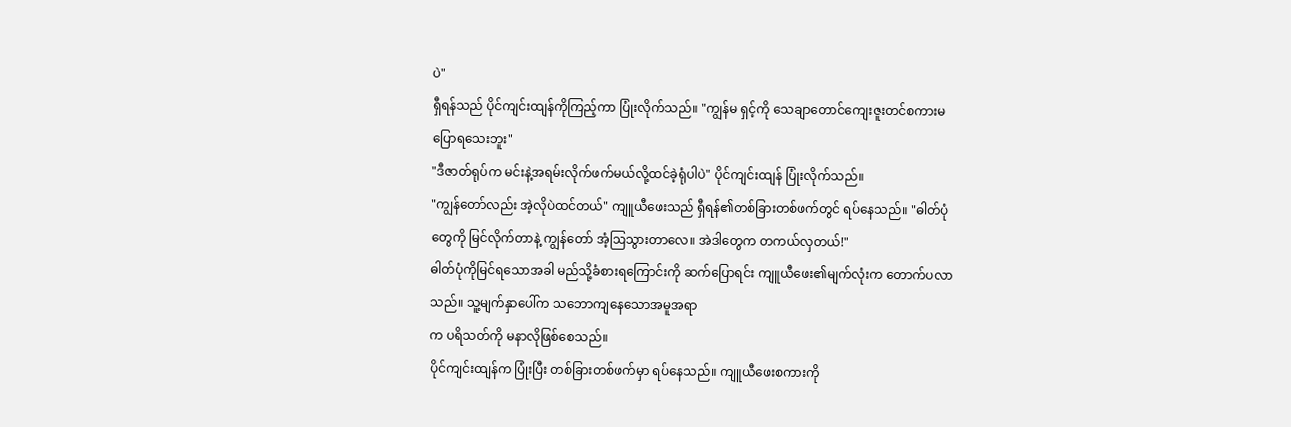ပဲ"
ရှီရန်သည် ပိုင်ကျင်းထျန်ကိုကြည့်ကာ ပြုံးလိုက်သည်။ "ကျွန်မ ရှင့်ကို သေချာတောင်ကျေးဇူးတင်စကားမပြောရသေးဘူး"
"ဒီဇာတ်ရုပ်က မင်းနဲ့အရမ်းလိုက်ဖက်မယ်လို့ထင်ခဲ့ရုံပါပဲ" ပိုင်ကျင်းထျန် ပြုံးလိုက်သည်။
"ကျွန်တော်လည်း အဲ့လိုပဲထင်တယ်" ကျူယီဖေးသည် ရှီရန်၏တစ်ခြားတစ်ဖက်တွင် ရပ်နေသည်။ "ဓါတ်ပုံတွေကို မြင်လိုက်တာနဲ့ ကျွန်တော် အံ့ဩသွားတာလေ။ အဲဒါတွေက တကယ်လှတယ်!"
ဓါတ်ပုံကိုမြင်ရသောအခါ မည်သို့ခံစားရကြောင်းကို ဆက်ပြောရင်း ကျူယီဖေး၏မျက်လုံးက တောက်ပလာသည်။ သူ့မျက်နှာပေါ်က သဘောကျနေသောအမူအရာ
က ပရိသတ်ကို မနာလိုဖြစ်စေသည်။
ပိုင်ကျင်းထျန်က ပြုံးပြီး တစ်ခြားတစ်ဖက်မှာ ရပ်နေသည်။ ကျူယီဖေးစကားကို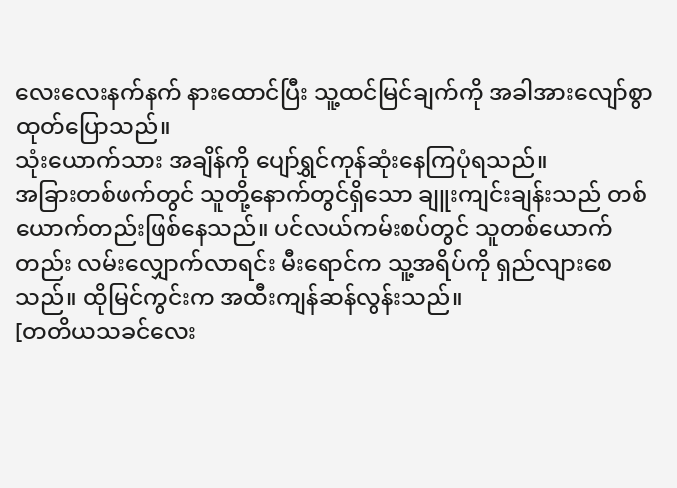လေးလေးနက်နက် နားထောင်ပြီး သူ့ထင်မြင်ချက်ကို အခါအားလျော်စွာ ထုတ်ပြောသည်။
သုံးယောက်သား အချိန်ကို ပျော်ရွှင်ကုန်ဆုံးနေကြပုံရသည်။
အခြားတစ်ဖက်တွင် သူတို့နောက်တွင်ရှိသော ချူးကျင်းချန်းသည် တစ်ယောက်တည်းဖြစ်နေသည်။ ပင်လယ်ကမ်းစပ်တွင် သူတစ်ယောက်တည်း လမ်းလျှောက်လာရင်း မီးရောင်က သူ့အရိပ်ကို ရှည်လျားစေသည်။ ထိုမြင်ကွင်းက အထီးကျန်ဆန်လွန်းသည်။
[တတိယသခင်လေး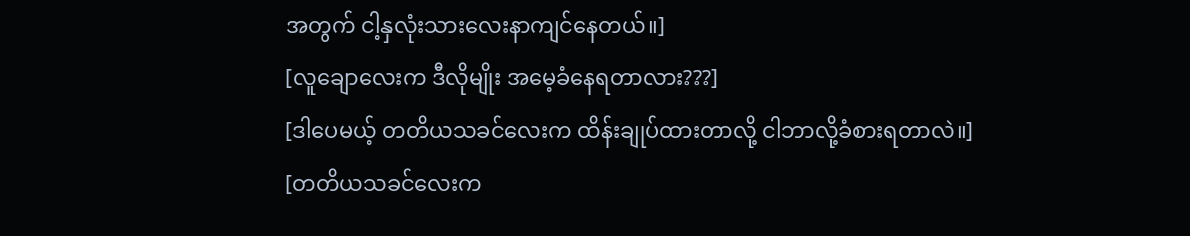အတွက် ငါ့နှလုံးသားလေးနာကျင်နေတယ်။]
[လူချောလေးက ဒီလိုမျိုး အမေ့ခံနေရတာလား???]
[ဒါပေမယ့် တတိယသခင်လေးက ထိန်းချုပ်ထားတာလို့ ငါဘာလို့ခံစားရတာလဲ။]
[တတိယသခင်လေးက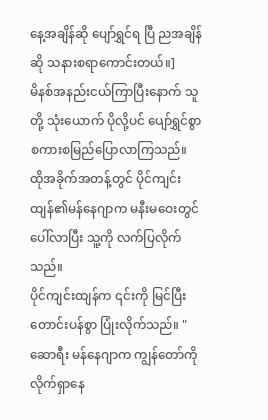နေ့အချိန်ဆို ပျော်ရွှင်ရ ပြီ ညအချိန်ဆို သနားစရာကောင်းတယ်။]
မိနစ်အနည်းငယ်ကြာပြီးနောက် သူတို့ သုံးယောက် ပိုလို့ပင် ပျော်ရွှင်စွာ စကားစမြည်ပြောလာကြသည်။
ထိုအခိုက်အတန့်တွင် ပိုင်ကျင်းထျန်၏မန်နေဂျာက မနီးမဝေးတွင် ပေါ်လာပြီး သူ့ကို လက်ပြလိုက်သည်။
ပိုင်ကျင်းထျန်က ၎င်းကို မြင်ပြီး တောင်းပန်စွာ ပြုံးလိုက်သည်။ "ဆောရီး မန်နေဂျာက ကျွန်တော်ကိုလိုက်ရှာနေ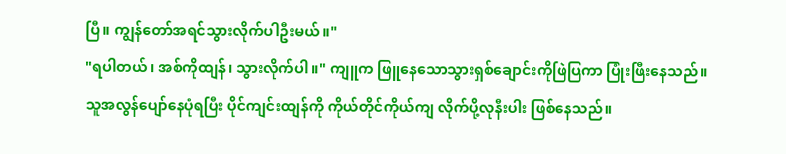ပြီ။ ကျွန်တော်အရင်သွားလိုက်ပါဦးမယ်။"
"ရပါတယ်၊ အစ်ကိုထျန်၊ သွားလိုက်ပါ။" ကျူက ဖြူနေသောသွားရှစ်ချောင်းကိုဖြဲပြကာ ပြုံးဖြီးနေသည်။
သူအလွန်ပျော်နေပုံရပြီး ပိုင်ကျင်းထျန်ကို ကိုယ်တိုင်ကိုယ်ကျ လိုက်ပို့လုနီးပါး ဖြစ်နေသည်။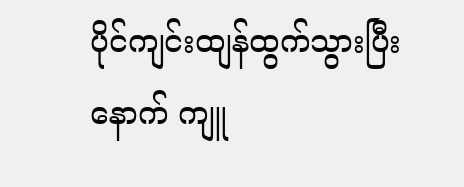ပိုင်ကျင်းထျန်ထွက်သွားပြီးနောက် ကျူ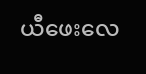ယီဖေးလေ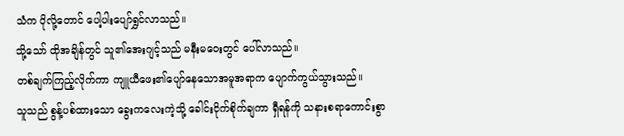သံက ပိုလို့တောင် ပေါ့ပါးပျော်ရွှင်လာသည်။
သို့သော် ထိုအချိန်တွင် သူ၏အေးဂျင့်သည် မနီးမဝေးတွင် ပေါ်လာသည်။
တစ်ချက်ကြည့်လိုက်ကာ ကျူယီဖေး၏ပျော်နေသောအမူအရာက ပျောက်ကွယ်သွားသည်။
သူသည် စွန့်ပစ်ထားသော ခွေးကလေးကဲ့သို့ ခေါင်းငိုက်စိုက်ချကာ ရှီရန်ကို သနားစရာကောင်းစွာ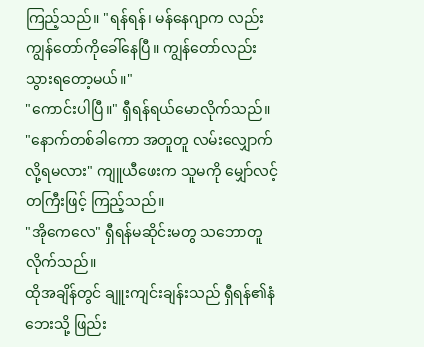ကြည့်သည်။ "ရန်ရန်၊ မန်နေဂျာက လည်း ကျွန်တော်ကိုခေါ်နေပြီ။ ကျွန်တော်လည်းသွားရတော့မယ်။"
"ကောင်းပါပြီ။" ရှီရန်ရယ်မောလိုက်သည်။
"နောက်တစ်ခါကော အတူတူ လမ်းလျှောက်လို့ရမလား" ကျူယီဖေးက သူမကို မျှော်လင့်တကြီးဖြင့် ကြည့်သည်။
"အိုကေလေ" ရှီရန်မဆိုင်းမတွ သဘောတူလိုက်သည်။
ထိုအချိန်တွင် ချူးကျင်းချန်းသည် ရှီရန်၏နံဘေးသို့ ဖြည်း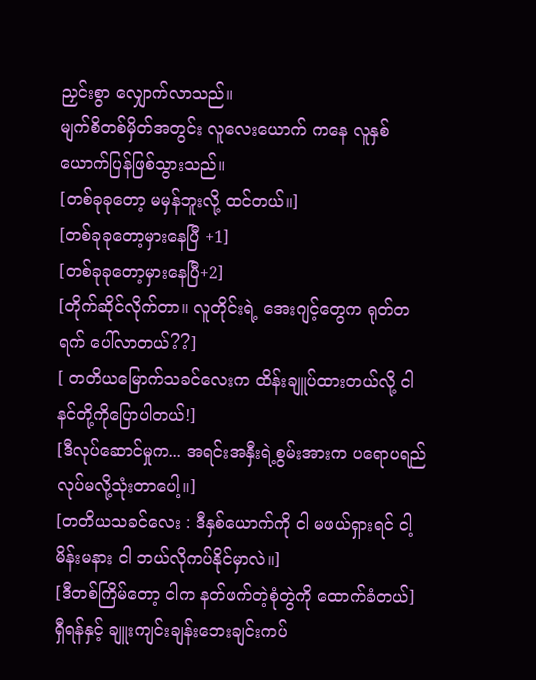ညှင်းစွာ လျှောက်လာသည်။
မျက်စိတစ်မှိတ်အတွင်း လူလေးယောက် ကနေ လူနှစ်ယောက်ပြန်ဖြစ်သွားသည်။
[တစ်ခုခုတော့ မမှန်ဘူးလို့ ထင်တယ်။]
[တစ်ခုခုတော့မှားနေပြီ +1]
[တစ်ခုခုတော့မှားနေပြီ+2]
[တိုက်ဆိုင်လိုက်တာ။ လူတိုင်းရဲ့ အေးဂျင့်တွေက ရုတ်တရက် ပေါ်လာတယ်??]
[ တတိယမြောက်သခင်လေးက ထိန်းချူပ်ထားတယ်လို့ ငါ နင်တို့ကိုပြောပါတယ်!]
[ဒီလုပ်ဆောင်မှုက... အရင်းအနှီးရဲ့စွမ်းအားက ပရောပရည်လုပ်မလို့သုံးတာပေါ့။]
[တတိယသခင်လေး : ဒီနှစ်ယောက်ကို ငါ မဖယ်ရှားရင် ငါ့မိန်းမနား ငါ ဘယ်လိုကပ်နိုင်မှာလဲ။]
[ဒီတစ်ကြိမ်တော့ ငါက နတ်ဖက်တဲ့စုံတွဲကို ထောက်ခံတယ်]
ရှီရန်နှင့် ချူးကျင်းချန်းဘေးချင်းကပ်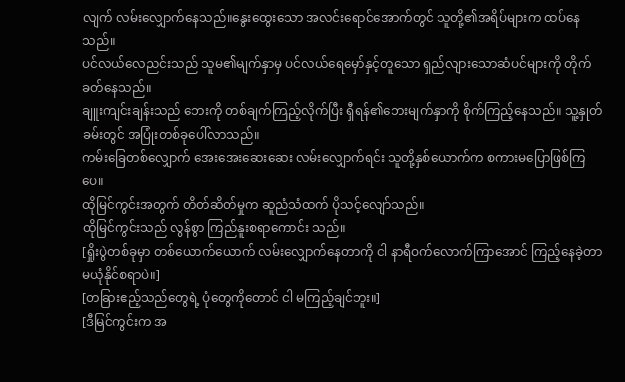လျက် လမ်းလျှောက်နေသည်။နွေးထွေးသော အလင်းရောင်အောက်တွင် သူတို့၏အရိပ်များက ထပ်နေသည်။
ပင်လယ်လေညင်းသည် သူမ၏မျက်နှာမှ ပင်လယ်ရေမှော်နှင့်တူသော ရှည်လျားသောဆံပင်များကို တိုက်ခတ်နေသည်။
ချူးကျင်းချန်းသည် ဘေးကို တစ်ချက်ကြည့်လိုက်ပြီး ရှီရန်၏ဘေးမျက်နှာကို စိုက်ကြည့်နေသည်။ သူ့နှုတ်ခမ်းတွင် အပြုံးတစ်ခုပေါ်လာသည်။
ကမ်းခြေတစ်လျှောက် အေးအေးဆေးဆေး လမ်းလျှောက်ရင်း သူတို့နှစ်ယောက်က စကားမပြောဖြစ်ကြပေ။
ထိုမြင်ကွင်းအတွက် တိတ်ဆိတ်မှုက ဆူညံသံထက် ပိုသင့်လျော်သည်။
ထိုမြင်ကွင်းသည် လွန်စွာ ကြည်နူးစရာကောင်း သည်။
[ရှိုးပွဲတစ်ခုမှာ တစ်ယောက်ယောက် လမ်းလျှောက်နေတာကို ငါ နာရီဝက်လောက်ကြာအောင် ကြည့်နေခဲ့တာ မယုံနိုင်စရာပဲ။]
[တခြားဧည့်သည်တွေရဲ့ ပုံတွေကိုတောင် ငါ မကြည့်ချင်ဘူး။]
[ဒီမြင်ကွင်းက အ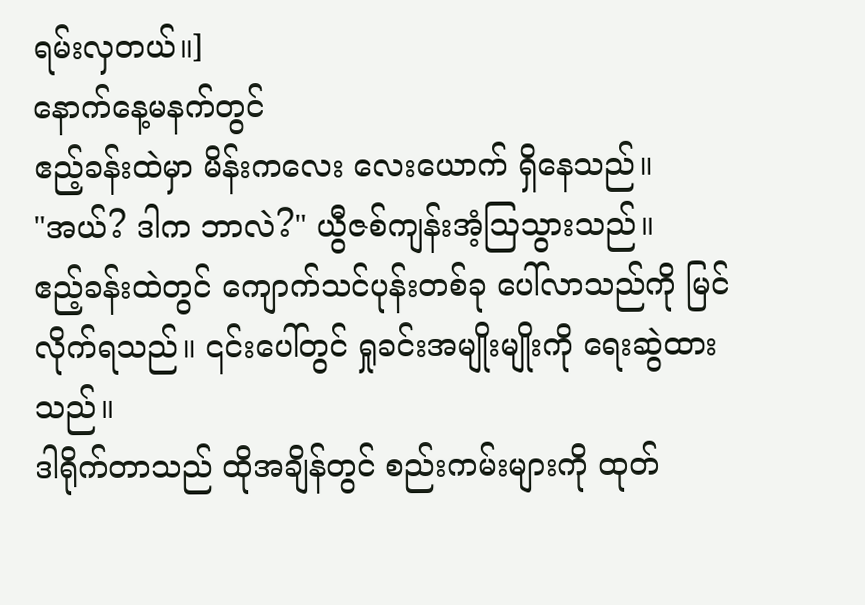ရမ်းလှတယ်။]
နောက်နေ့မနက်တွင်
ဧည့်ခန်းထဲမှာ မိန်းကလေး လေးယောက် ရှိနေသည်။
"အယ်? ဒါက ဘာလဲ?" ယွီဇစ်ကျန်းအံ့ဩသွားသည်။
ဧည့်ခန်းထဲတွင် ကျောက်သင်ပုန်းတစ်ခု ပေါ်လာသည်ကို မြင်လိုက်ရသည်။ ၎င်းပေါ်တွင် ရှုခင်းအမျိုးမျိုးကို ရေးဆွဲထားသည်။
ဒါရိုက်တာသည် ထိုအချိန်တွင် စည်းကမ်းများကို ထုတ်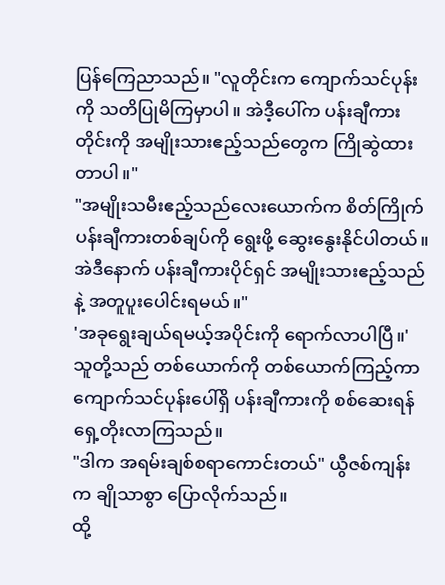ပြန်ကြေညာသည်။ "လူတိုင်းက ကျောက်သင်ပုန်းကို သတိပြုမိကြမှာပါ။ အဲဒီ့ပေါ်က ပန်းချီကားတိုင်းကို အမျိုးသားဧည့်သည်တွေက ကြိုဆွဲထားတာပါ။"
"အမျိုးသမီးဧည့်သည်လေးယောက်က စိတ်ကြိုက်ပန်းချီကားတစ်ချပ်ကို ရွေးဖို့ ဆွေးနွေးနိုင်ပါတယ်။ အဲဒီနောက် ပန်းချီကားပိုင်ရှင် အမျိုးသားဧည့်သည်နဲ့ အတူပူးပေါင်းရမယ်။"
'အခုရွေးချယ်ရမယ့်အပိုင်းကို ရောက်လာပါပြီ။'
သူတို့သည် တစ်ယောက်ကို တစ်ယောက်ကြည့်ကာ ကျောက်သင်ပုန်းပေါ်ရှိ ပန်းချီကားကို စစ်ဆေးရန် ရှေ့တိုးလာကြသည်။
"ဒါက အရမ်းချစ်စရာကောင်းတယ်" ယွီဇစ်ကျန်းက ချိုသာစွာ ပြောလိုက်သည်။
ထို့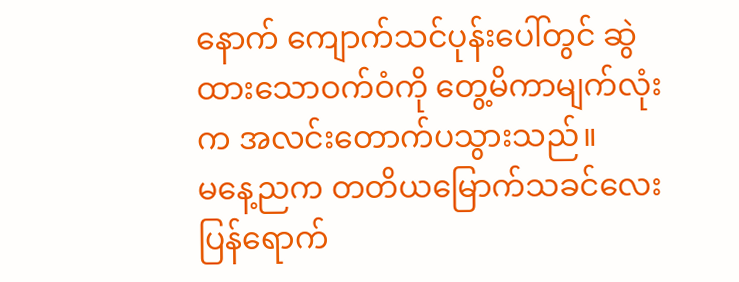နောက် ကျောက်သင်ပုန်းပေါ်တွင် ဆွဲထားသောဝက်ဝံကို တွေ့မိကာမျက်လုံးက အလင်းတောက်ပသွားသည်။
မနေ့ညက တတိယမြောက်သခင်လေးပြန်ရောက်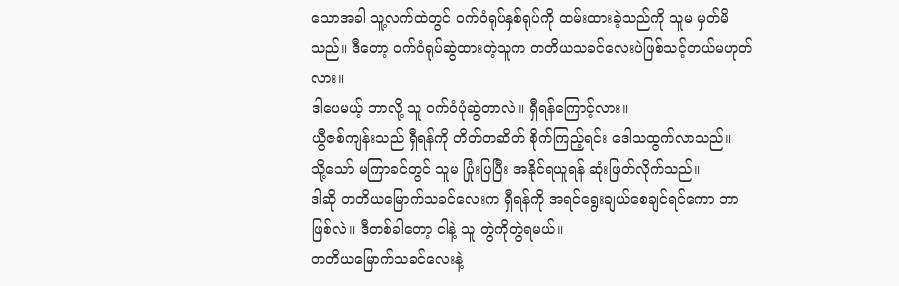သောအခါ သူ့လက်ထဲတွင် ဝက်ဝံရုပ်နှစ်ရုပ်ကို ထမ်းထားခဲ့သည်ကို သူမ မှတ်မိသည်။ ဒီတော့ ဝက်ဝံရုပ်ဆွဲထားတဲ့သူက တတိယသခင်လေးပဲဖြစ်သင့်တယ်မဟုတ်လား။
ဒါပေမယ့် ဘာလို့ သူ ဝက်ဝံပုံဆွဲတာလဲ။ ရှီရန်ကြောင့်လား။
ယွီဇစ်ကျန်းသည် ရှီရန်ကို တိတ်တဆိတ် စိုက်ကြည့်ရင်း ဒေါသထွက်လာသည်။
သို့သော် မကြာခင်တွင် သူမ ပြုံးပြပြီး အနိုင်ရယူရန် ဆုံးဖြတ်လိုက်သည်။
ဒါဆို တတိယမြောက်သခင်လေးက ရှီရန်ကို အရင်ရွေးချယ်စေချင်ရင်ကော ဘာဖြစ်လဲ။ ဒီတစ်ခါတော့ ငါနဲ့ သူ တွဲကိုတွဲရမယ်။
တတိယမြောက်သခင်လေးနဲ့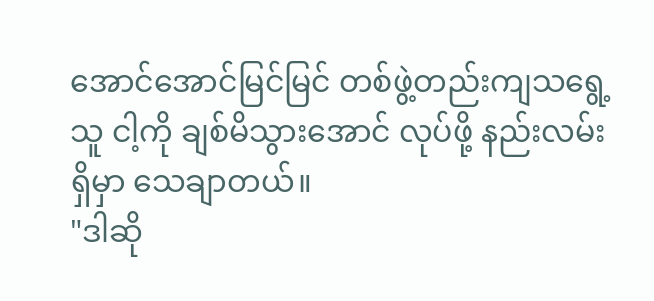အောင်အောင်မြင်မြင် တစ်ဖွဲ့တည်းကျသရွေ့ သူ ငါ့ကို ချစ်မိသွားအောင် လုပ်ဖို့ နည်းလမ်းရှိမှာ သေချာတယ်။
"ဒါဆို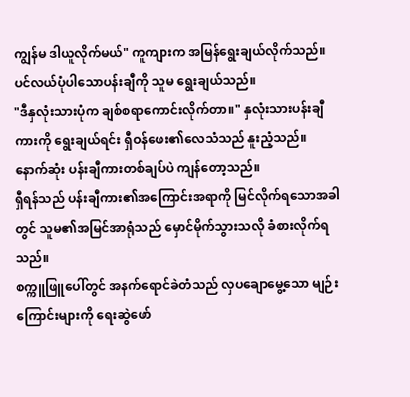ကျွန်မ ဒါယူလိုက်မယ်" ကူကျားက အမြန်ရွေးချယ်လိုက်သည်။
ပင်လယ်ပုံပါသောပန်းချီကို သူမ ရွေးချယ်သည်။
"ဒီနှလုံးသားပုံက ချစ်စရာကောင်းလိုက်တာ။" နှလုံးသားပန်းချီကားကို ရွေးချယ်ရင်း ရှီဝန်ဖေး၏လေသံသည် နူးညံ့သည်။
နောက်ဆုံး ပန်းချီကားတစ်ချပ်ပဲ ကျန်တော့သည်။
ရှီရန်သည် ပန်းချီကား၏အကြောင်းအရာကို မြင်လိုက်ရသောအခါတွင် သူမ၏အမြင်အာရုံသည် မှောင်မိုက်သွားသလို ခံစားလိုက်ရသည်။
စက္ကူဖြူပေါ်တွင် အနက်ရောင်ခဲတံသည် လှပချောမွေ့သော မျဉ်းကြောင်းများကို ရေးဆွဲဖော်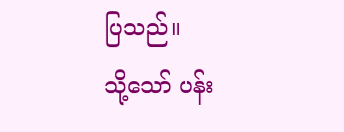ပြသည်။
သို့သော် ပန်း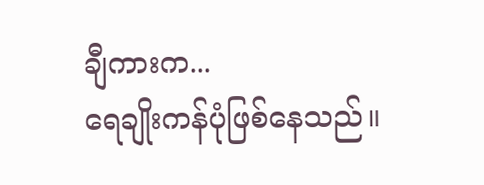ချီကားက...
ရေချိုးကန်ပုံဖြစ်နေသည်။